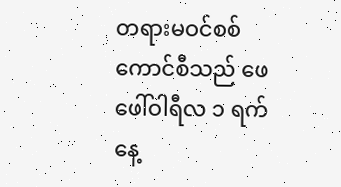တရားမဝင်စစ်ကောင်စီသည် ဖေဖေါ်ဝါရီလ ၁ ရက်နေ့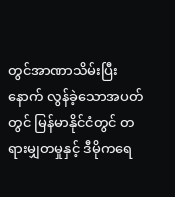တွင်အာဏာသိမ်းပြီးနောက် လွန်ခဲ့သောအပတ်တွင် မြန်မာနိုင်ငံတွင် တရားမျှတမှုနှင့် ဒီမိုကရေ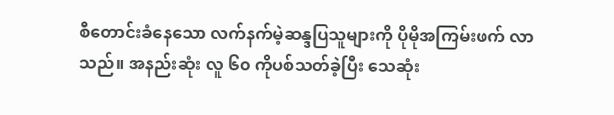စီတောင်းခံနေသော လက်နက်မဲ့ဆန္ဒပြသူများကို ပိုမိုအကြမ်းဖက် လာသည်။ အနည်းဆုံး လူ ၆၀ ကိုပစ်သတ်ခဲ့ပြီး သေဆုံး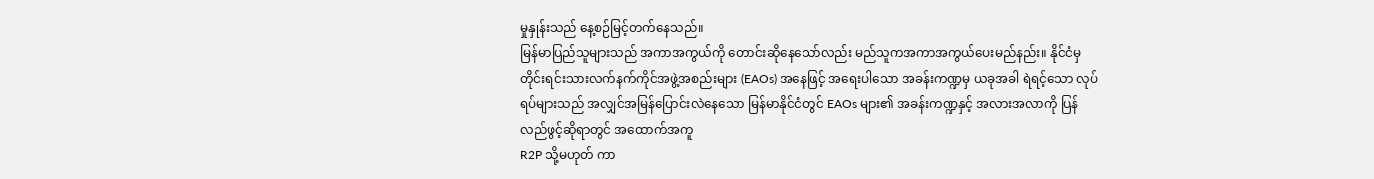မှုနှုန်းသည် နေ့စဉ်မြင့်တက်နေသည်။
မြန်မာပြည်သူများသည် အကာအကွယ်ကို တောင်းဆိုနေသော်လည်း မည်သူကအကာအကွယ်ပေးမည်နည်း။ နိုင်ငံမှ တိုင်းရင်းသားလက်နက်ကိုင်အဖွဲ့အစည်းများ (EAOs) အနေဖြင့် အရေးပါသော အခန်းကဏ္ဍမှ ယခုအခါ ရဲရင့်သော လုပ်ရပ်များသည် အလျှင်အမြန်ပြောင်းလဲနေသော မြန်မာနိုင်ငံတွင် EAOs များ၏ အခန်းကဏ္ဍနှင့် အလားအလာကို ပြန်လည်ဖွင့်ဆိုရာတွင် အထောက်အကူ
R2P သို့မဟုတ် ကာ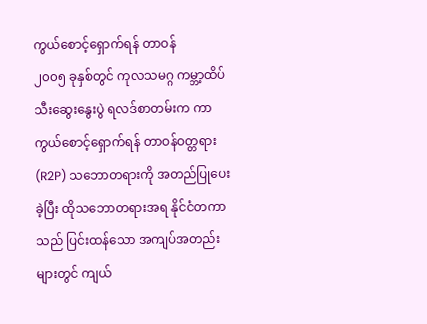ကွယ်စောင့်ရှောက်ရန် တာဝန်
၂၀၀၅ ခုနှစ်တွင် ကုလသမဂ္ဂ ကမ္ဘာ့ထိပ်သီးဆွေးနွေးပွဲ ရလဒ်စာတမ်းက ကာကွယ်စောင့်ရှောက်ရန် တာဝန်ဝတ္တရား (R2P) သဘောတရားကို အတည်ပြုပေးခဲ့ပြီး ထိုသဘောတရားအရ နိုင်ငံတကာသည် ပြင်းထန်သော အကျပ်အတည်းများတွင် ကျယ်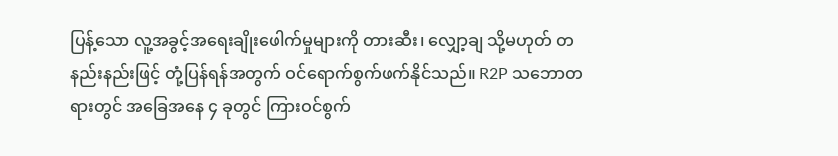ပြန့်သော လူ့အခွင့်အရေးချိုးဖေါက်မှုများကို တားဆီး၊ လျှော့ချ သို့မဟုတ် တနည်းနည်းဖြင့် တုံ့ပြန်ရန်အတွက် ဝင်ရောက်စွက်ဖက်နိုင်သည်။ R2P သဘောတရားတွင် အခြေအနေ ၄ ခုတွင် ကြားဝင်စွက်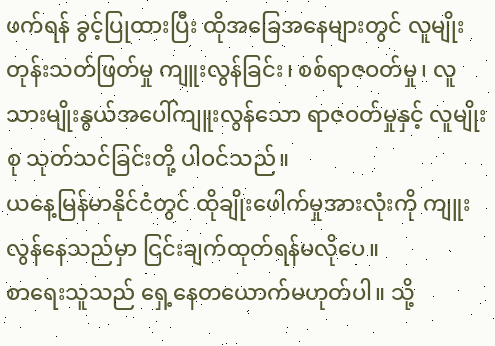ဖက်ရန် ခွင့်ပြုထားပြီး ထိုအခြေအနေများတွင် လူမျိုးတုန်းသတ်ဖြတ်မှု ကျူးလွန်ခြင်း၊ စစ်ရာဇဝတ်မှု၊ လူသားမျိုးနွယ်အပေါ်ကျူးလွန်သော ရာဇဝတ်မှုနှင့် လူမျိုးစု သုတ်သင်ခြင်းတို့ ပါဝင်သည်။
ယနေ့မြန်မာနိုင်ငံတွင် ထိုချိုးဖေါက်မှုအားလုံးကို ကျူးလွန်နေသည်မှာ ငြင်းချက်ထုတ်ရန်မလိုပေ။
စာရေးသူသည် ရှေ့နေတယောက်မဟုတ်ပါ။ သို့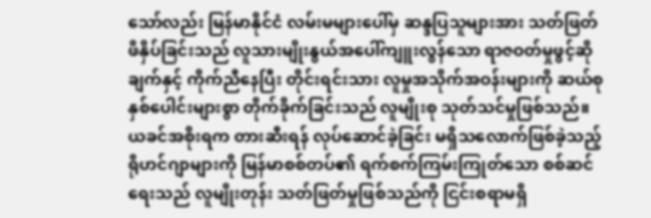သော်လည်း မြန်မာနိုင်ငံ လမ်းမများပေါ်မှ ဆန္ဒပြသူများအား သတ်ဖြတ်ဖိနှိပ်ခြင်းသည် လူသားမျိုးနွယ်အပေါ်ကျူးလွန်သော ရာဇဝတ်မှုဖွင့်ဆိုချက်နှင့် ကိုက်ညီနေပြီး တိုင်းရင်းသား လူမှုအသိုက်အဝန်းများကို ဆယ်စုနှစ်ပေါင်းများစွာ တိုက်ခိုက်ခြင်းသည် လူမျိုးစု သုတ်သင်မှုဖြစ်သည်။ ယခင်အစိုးရက တားဆီးရန် လုပ်ဆောင်ခဲ့ခြင်း မရှိသလောက်ဖြစ်ခဲ့သည့် ရိုဟင်ဂျာများကို မြန်မာစစ်တပ်၏ ရက်စက်ကြမ်းကြုတ်သော စစ်ဆင်ရေးသည် လူမျိုးတုန်း သတ်ဖြတ်မှုဖြစ်သည်ကို ငြင်းစရာမရှိ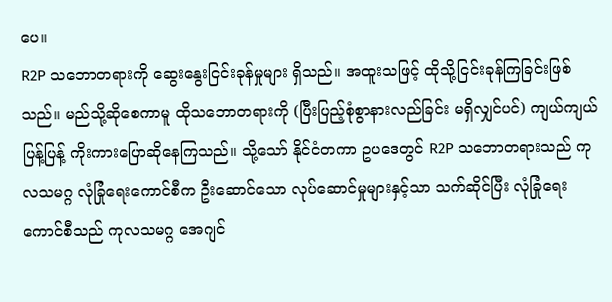ပေ။
R2P သဘောတရားကို ဆွေးနွေးငြင်းခုန်မှုများ ရှိသည်။ အထူးသဖြင့် ထိုသို့ငြင်းခုန်ကြခြင်းဖြစ်သည်။ မည်သို့ဆိုစေကာမူ ထိုသဘောတရားကို (ပြီးပြည့်စုံစွာနားလည်ခြင်း မရှိလျှင်ပင်) ကျယ်ကျယ်ပြန့်ပြန့် ကိုးကားပြောဆိုနေကြသည်။ သို့သော် နိုင်ငံတကာ ဥပဒေတွင် R2P သဘောတရားသည် ကုလသမဂ္ဂ လုံခြုံရေးကောင်စီက ဦးဆောင်သော လုပ်ဆောင်မှုများနှင့်သာ သက်ဆိုင်ပြီး လုံခြုံရေးကောင်စီသည် ကုလသမဂ္ဂ အေဂျင်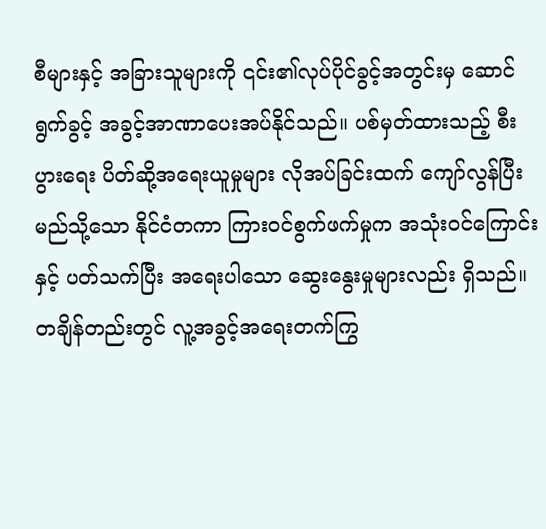စီများနှင့် အခြားသူများကို ၎င်း၏လုပ်ပိုင်ခွင့်အတွင်းမှ ဆောင်ရွက်ခွင့် အခွင့်အာဏာပေးအပ်နိုင်သည်။ ပစ်မှတ်ထားသည့် စီးပွားရေး ပိတ်ဆို့အရေးယူမှုများ လိုအပ်ခြင်းထက် ကျော်လွန်ပြီး မည်သို့သော နိုင်ငံတကာ ကြားဝင်စွက်ဖက်မှုက အသုံးဝင်ကြောင်းနှင့် ပတ်သက်ပြီး အရေးပါသော ဆွေးနွေးမှုများလည်း ရှိသည်။
တချိန်တည်းတွင် လူ့အခွင့်အရေးတက်ကြွ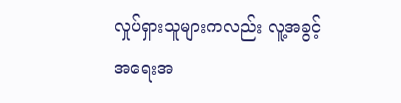လှုပ်ရှားသူများကလည်း လူ့အခွင့်အရေးအ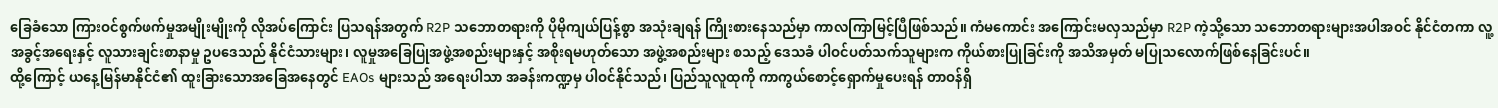ခြေခံသော ကြားဝင်စွက်ဖက်မှုအမျိုးမျိုးကို လိုအပ်ကြောင်း ပြသရန်အတွက် R2P သဘောတရားကို ပိုမိုကျယ်ပြန့်စွာ အသုံးချရန် ကြိုးစားနေသည်မှာ ကာလကြာမြင့်ပြီဖြစ်သည်။ ကံမကောင်း အကြောင်းမလှသည်မှာ R2P ကဲ့သို့သော သဘောတရားများအပါအဝင် နိုင်ငံတကာ လူ့အခွင့်အရေးနှင့် လူသားချင်းစာနာမှု ဥပဒေသည် နိုင်ငံသားများ၊ လူမှုအခြေပြုအဖွဲ့အစည်းများနှင့် အစိုးရမဟုတ်သော အဖွဲ့အစည်းများ စသည့် ဒေသခံ ပါဝင်ပတ်သက်သူများက ကိုယ်စားပြုခြင်းကို အသိအမှတ် မပြုသလောက်ဖြစ်နေခြင်းပင်။
ထို့ကြောင့် ယနေ့မြန်မာနိုင်ငံ၏ ထူးခြားသောအခြေအနေတွင် EAOs များသည် အရေးပါသာ အခန်းကဏ္ဍမှ ပါဝင်နိုင်သည်၊ ပြည်သူလူထုကို ကာကွယ်စောင့်ရှောက်မှုပေးရန် တာဝန်ရှိ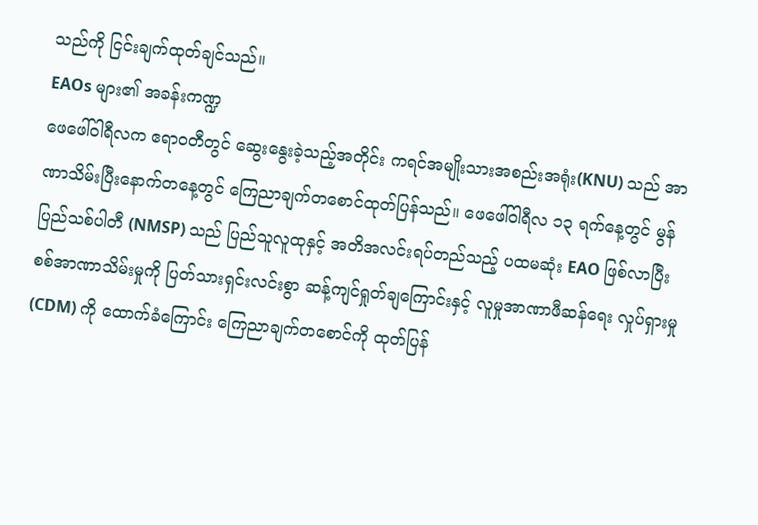သည်ကို ငြင်းချက်ထုတ်ချင်သည်။
EAOs များ၏ အခန်းကဏ္ဍ
ဖေဖေါ်ဝါရီလက ဧရာဝတီတွင် ဆွေးနွေးခဲ့သည့်အတိုင်း ကရင်အမျိုးသားအစည်းအရုံး(KNU) သည် အာဏာသိမ်းပြီးနောက်တနေ့တွင် ကြေညာချက်တစောင်ထုတ်ပြန်သည်။ ဖေဖေါ်ဝါရီလ ၁၃ ရက်နေ့တွင် မွန်ပြည်သစ်ပါတီ (NMSP) သည် ပြည်သူလူထုနှင့် အတိအလင်းရပ်တည်သည့် ပထမဆုံး EAO ဖြစ်လာပြီး စစ်အာဏာသိမ်းမှုကို ပြတ်သားရှင်းလင်းစွာ ဆန့်ကျင်ရှုတ်ချကြောင်းနှင့် လူမှုအာဏာဖီဆန်ရေး လှုပ်ရှားမှု (CDM) ကို ထောက်ခံကြောင်း ကြေညာချက်တစောင်ကို ထုတ်ပြန်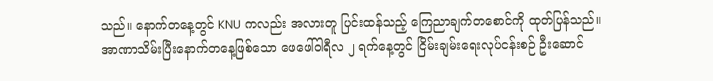သည်။ နောက်တနေ့တွင် KNU ကလည်း အလားတူ ပြင်းထန်သည့် ကြေညာချက်တစောင်ကို ထုတ်ပြန်သည်။
အာဏာသိမ်းပြီးနောက်တနေ့ဖြစ်သော ဖေဖေါ်ဝါရီလ ၂ ရက်နေ့တွင် ငြိမ်းချမ်းရေးလုပ်ငန်းစဉ် ဦးဆောင်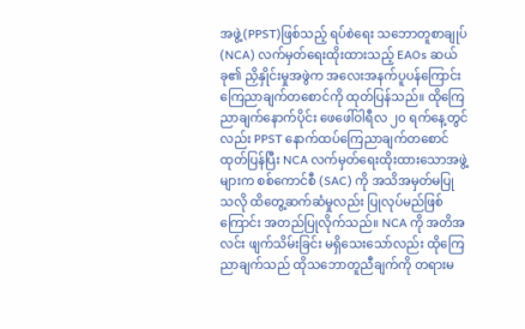အဖွဲ့(PPST)ဖြစ်သည့် ရပ်စဲရေး သဘောတူစာချုပ် (NCA) လက်မှတ်ရေးထိုးထားသည့် EAOs ဆယ်ခု၏ ညှိနှိုင်းမှုအဖွဲက အလေးအနက်ပူပန်ကြောင်း ကြေညာချက်တစောင်ကို ထုတ်ပြန်သည်။ ထိုကြေညာချက်နောက်ပိုင်း ဖေဖေါ်ဝါရီလ ၂၀ ရက်နေ့တွင်လည်း PPST နောက်ထပ်ကြေညာချက်တစောင်ထုတ်ပြန်ပြီး NCA လက်မှတ်ရေးထိုးထားသောအဖွဲ့များက စစ်ကောင်စီ (SAC) ကို အသိအမှတ်မပြုသလို ထိတွေ့ဆက်ဆံမှုလည်း ပြုလုပ်မည်ဖြစ်ကြောင်း အတည်ပြုလိုက်သည်။ NCA ကို အတိအလင်း ဖျက်သိမ်းခြင်း မရှိသေးသော်လည်း ထိုကြေညာချက်သည် ထိုသဘောတူညီချက်ကို တရားမ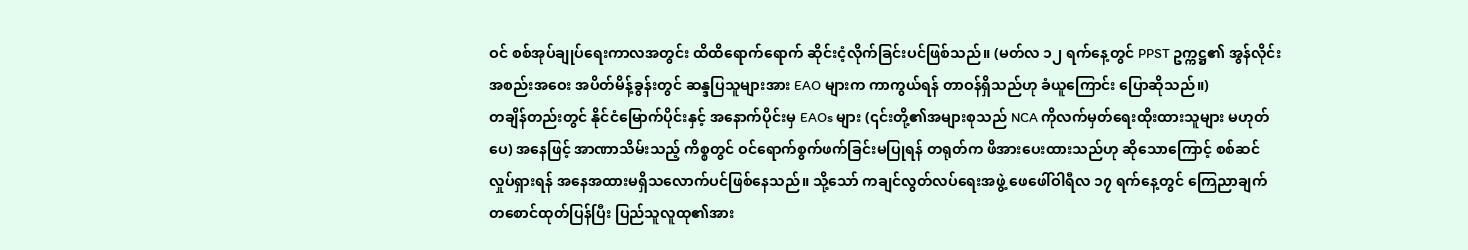ဝင် စစ်အုပ်ချုပ်ရေးကာလအတွင်း ထိထိရောက်ရောက် ဆိုင်းငံ့လိုက်ခြင်းပင်ဖြစ်သည်။ (မတ်လ ၁၂ ရက်နေ့တွင် PPST ဥက္ကဋ္ဌ၏ အွန်လိုင်းအစည်းအဝေး အပိတ်မိန့်ခွန်းတွင် ဆန္ဒပြသူများအား EAO များက ကာကွယ်ရန် တာဝန်ရှိသည်ဟု ခံယူကြောင်း ပြောဆိုသည်။)
တချိန်တည်းတွင် နိုင်ငံမြောက်ပိုင်းနှင့် အနောက်ပိုင်းမှ EAOs များ (၎င်းတို့၏အများစုသည် NCA ကိုလက်မှတ်ရေးထိုးထားသူများ မဟုတ်ပေ) အနေဖြင့် အာဏာသိမ်းသည့် ကိစ္စတွင် ဝင်ရောက်စွက်ဖက်ခြင်းမပြုရန် တရုတ်က ဖိအားပေးထားသည်ဟု ဆိုသောကြောင့် စစ်ဆင်လှုပ်ရှားရန် အနေအထားမရှိသလောက်ပင်ဖြစ်နေသည်။ သို့သော် ကချင်လွတ်လပ်ရေးအဖွဲ့ ဖေဖေါ်ဝါရီလ ၁၇ ရက်နေ့တွင် ကြေညာချက်တစောင်ထုတ်ပြန်ပြီး ပြည်သူလူထု၏အား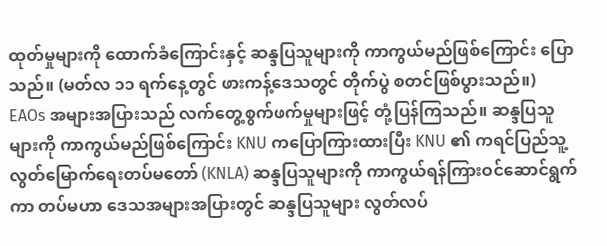ထုတ်မှုများကို ထောက်ခံကြောင်းနှင့် ဆန္ဒပြသူများကို ကာကွယ်မည်ဖြစ်ကြောင်း ပြောသည်။ (မတ်လ ၁၁ ရက်နေ့တွင် ဖားကန့်ဒေသတွင် တိုက်ပွဲ စတင်ဖြစ်ပွားသည်။)
EAOs အများအပြားသည် လက်တွေ့စွက်ဖက်မှုများဖြင့် တုံ့ပြန်ကြသည်။ ဆန္ဒပြသူများကို ကာကွယ်မည်ဖြစ်ကြောင်း KNU ကပြောကြားထားပြီး KNU ၏ ကရင်ပြည်သူ့လွတ်မြောက်ရေးတပ်မတော် (KNLA) ဆန္ဒပြသူများကို ကာကွယ်ရန်ကြားဝင်ဆောင်ရွက်ကာ တပ်မဟာ ဒေသအများအပြားတွင် ဆန္ဒပြသူများ လွတ်လပ်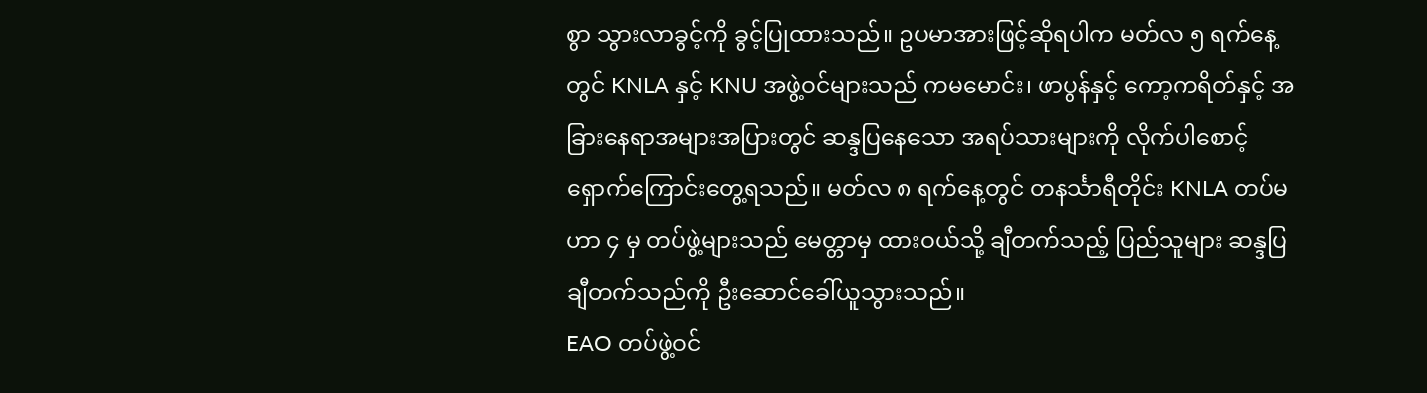စွာ သွားလာခွင့်ကို ခွင့်ပြုထားသည်။ ဥပမာအားဖြင့်ဆိုရပါက မတ်လ ၅ ရက်နေ့တွင် KNLA နှင့် KNU အဖွဲ့ဝင်များသည် ကမမောင်း၊ ဖာပွန်နှင့် ကော့ကရိတ်နှင့် အခြားနေရာအများအပြားတွင် ဆန္ဒပြနေသော အရပ်သားများကို လိုက်ပါစောင့်ရှောက်ကြောင်းတွေ့ရသည်။ မတ်လ ၈ ရက်နေ့တွင် တနင်္သာရီတိုင်း KNLA တပ်မဟာ ၄ မှ တပ်ဖွဲ့များသည် မေတ္တာမှ ထားဝယ်သို့ ချီတက်သည့် ပြည်သူများ ဆန္ဒပြချီတက်သည်ကို ဦးဆောင်ခေါ်ယူသွားသည်။
EAO တပ်ဖွဲ့ဝင်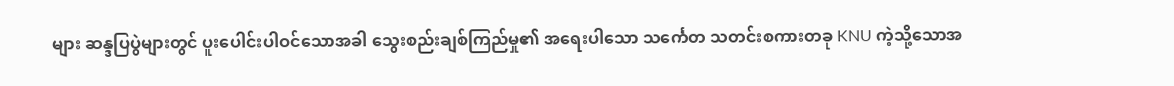များ ဆန္ဒပြပွဲများတွင် ပူးပေါင်းပါဝင်သောအခါ သွေးစည်းချစ်ကြည်မှု၏ အရေးပါသော သင်္ကေတ သတင်းစကားတခု KNU ကဲ့သို့သောအ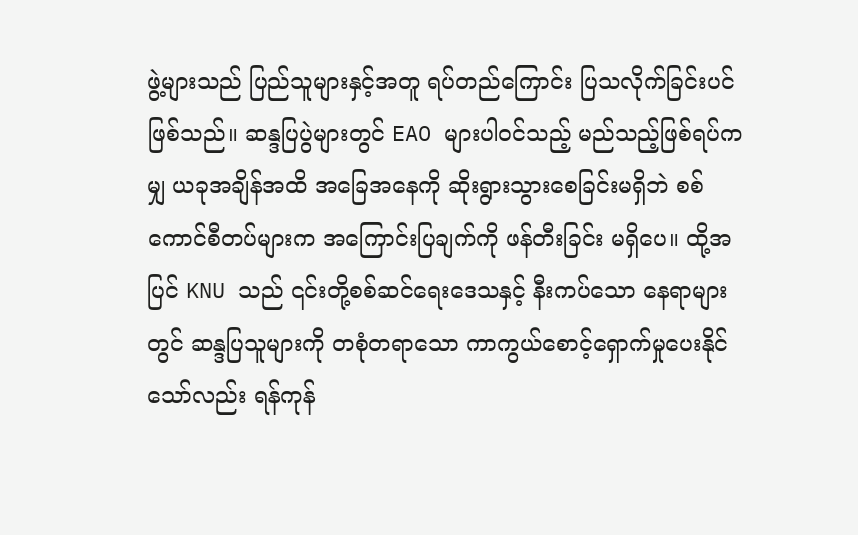ဖွဲ့များသည် ပြည်သူများနှင့်အတူ ရပ်တည်ကြောင်း ပြသလိုက်ခြင်းပင်ဖြစ်သည်။ ဆန္ဒပြပွဲများတွင် EAO များပါဝင်သည့် မည်သည့်ဖြစ်ရပ်ကမျှ ယခုအချိန်အထိ အခြေအနေကို ဆိုးရွားသွားစေခြင်းမရှိဘဲ စစ်ကောင်စီတပ်များက အကြောင်းပြချက်ကို ဖန်တီးခြင်း မရှိပေ။ ထို့အပြင် KNU သည် ၎င်းတို့စစ်ဆင်ရေးဒေသနှင့် နီးကပ်သော နေရာများတွင် ဆန္ဒပြသူများကို တစုံတရာသော ကာကွယ်စောင့်ရှောက်မှုပေးနိုင်သော်လည်း ရန်ကုန်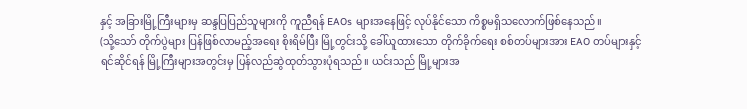နှင့် အခြားမြို့ကြီးများမှ ဆန္ဒပြပြည်သူများကို ကူညီရန် EAOs များအနေဖြင့် လုပ်နိုင်သော ကိစ္စမရှိသလောက်ဖြစ်နေသည်။
(သို့သော် တိုက်ပွဲများ ပြန်ဖြစ်လာမည့်အရေး စိုးရိမ်ပြီး မြို့တွင်းသို့ ခေါ်ယူထားသော တိုက်ခိုက်ရေး စစ်တပ်များအား EAO တပ်များနှင့် ရင်ဆိုင်ရန် မြို့ကြီးများအတွင်းမှ ပြန်လည်ဆွဲထုတ်သွားပုံရသည်။ ယင်းသည် မြို့များအ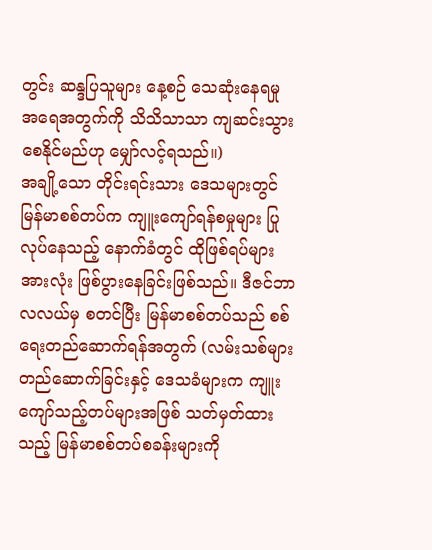တွင်း ဆန္ဒပြသူများ နေ့စဉ် သေဆုံးနေရမှု အရေအတွက်ကို သိသိသာသာ ကျဆင်းသွားစေနိုင်မည်ဟု မျှော်လင့်ရသည်။)
အချို့သော တိုင်းရင်းသား ဒေသများတွင် မြန်မာစစ်တပ်က ကျူးကျော်ရန်စမှုများ ပြုလုပ်နေသည့် နောက်ခံတွင် ထိုဖြစ်ရပ်များအားလုံး ဖြစ်ပွားနေခြင်းဖြစ်သည်။ ဒီဇင်ဘာလလယ်မှ စတင်ပြီး မြန်မာစစ်တပ်သည် စစ်ရေးတည်ဆောက်ရန်အတွက် (လမ်းသစ်များတည်ဆောက်ခြင်းနှင့် ဒေသခံများက ကျူးကျော်သည့်တပ်များအဖြစ် သတ်မှတ်ထားသည့် မြန်မာစစ်တပ်စခန်းများကို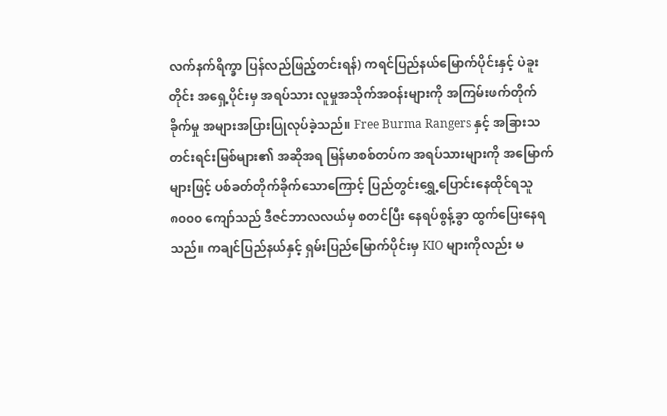လက်နက်ရိက္ခာ ပြန်လည်ဖြည့်တင်းရန်) ကရင်ပြည်နယ်မြောက်ပိုင်းနှင့် ပဲခူးတိုင်း အရှေ့ပိုင်းမှ အရပ်သား လူမှုအသိုက်အဝန်းများကို အကြမ်းဖက်တိုက်ခိုက်မှု အများအပြားပြုလုပ်ခဲ့သည်။ Free Burma Rangers နှင့် အခြားသတင်းရင်းမြစ်များ၏ အဆိုအရ မြန်မာစစ်တပ်က အရပ်သားများကို အမြောက်များဖြင့် ပစ်ခတ်တိုက်ခိုက်သောကြောင့် ပြည်တွင်းရွှေ့ပြောင်းနေထိုင်ရသူ ၈၀၀၀ ကျော်သည် ဒီဇင်ဘာလလယ်မှ စတင်ပြီး နေရပ်စွန့်ခွာ ထွက်ပြေးနေရသည်။ ကချင်ပြည်နယ်နှင့် ရှမ်းပြည်မြောက်ပိုင်းမှ KIO များကိုလည်း မ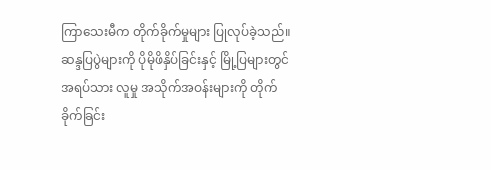ကြာသေးမီက တိုက်ခိုက်မှုများ ပြုလုပ်ခဲ့သည်။
ဆန္ဒပြပွဲများကို ပိုမိုဖိနှိပ်ခြင်းနှင့် မြို့ပြများတွင် အရပ်သား လူမှု အသိုက်အဝန်းများကို တိုက်ခိုက်ခြင်း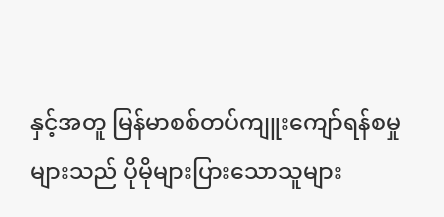နှင့်အတူ မြန်မာစစ်တပ်ကျူးကျော်ရန်စမှုများသည် ပိုမိုများပြားသောသူများ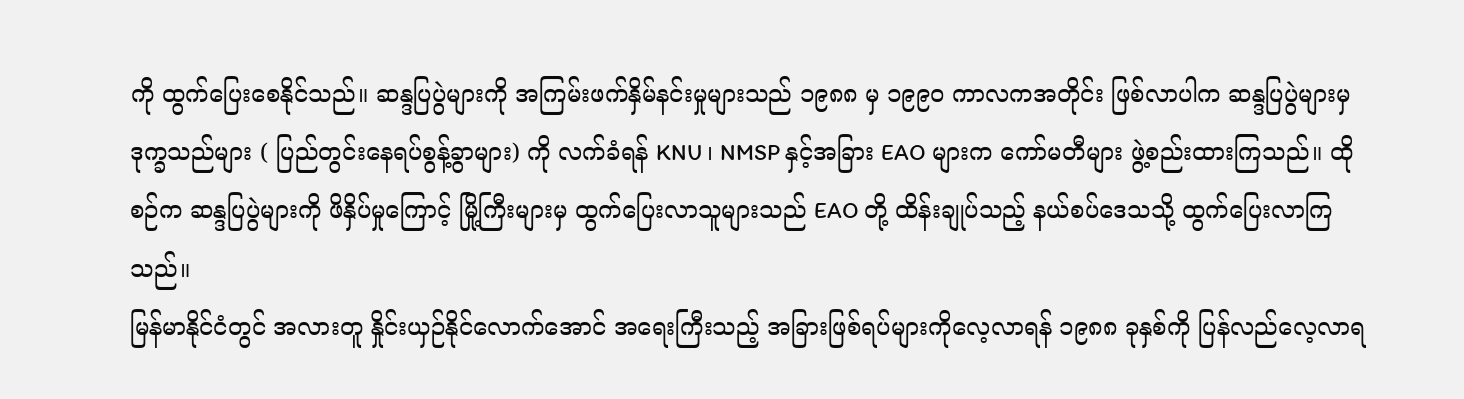ကို ထွက်ပြေးစေနိုင်သည်။ ဆန္ဒပြပွဲများကို အကြမ်းဖက်နှိမ်နင်းမှုများသည် ၁၉၈၈ မှ ၁၉၉၀ ကာလကအတိုင်း ဖြစ်လာပါက ဆန္ဒပြပွဲများမှ ဒုက္ခသည်များ ( ပြည်တွင်းနေရပ်စွန့်ခွာများ) ကို လက်ခံရန် KNU ၊ NMSP နှင့်အခြား EAO များက ကော်မတီများ ဖွဲ့စည်းထားကြသည်။ ထိုစဉ်က ဆန္ဒပြပွဲများကို ဖိနှိပ်မှုကြောင့် မြို့ကြီးများမှ ထွက်ပြေးလာသူများသည် EAO တို့ ထိန်းချုပ်သည့် နယ်စပ်ဒေသသို့ ထွက်ပြေးလာကြသည်။
မြန်မာနိုင်ငံတွင် အလားတူ နှိုင်းယှဉ်နိုင်လောက်အောင် အရေးကြီးသည့် အခြားဖြစ်ရပ်များကိုလေ့လာရန် ၁၉၈၈ ခုနှစ်ကို ပြန်လည်လေ့လာရ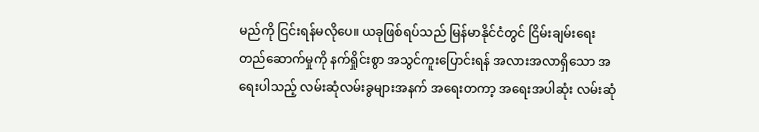မည်ကို ငြင်းရန်မလိုပေ။ ယခုဖြစ်ရပ်သည် မြန်မာနိုင်ငံတွင် ငြိမ်းချမ်းရေးတည်ဆောက်မှုကို နက်ရှိုင်းစွာ အသွင်ကူးပြောင်းရန် အလားအလာရှိသော အရေးပါသည့် လမ်းဆုံလမ်းခွများအနက် အရေးတကာ့ အရေးအပါဆုံး လမ်းဆုံ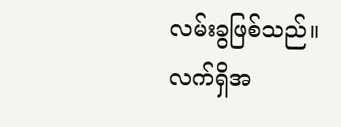လမ်းခွဖြစ်သည်။
လက်ရှိအ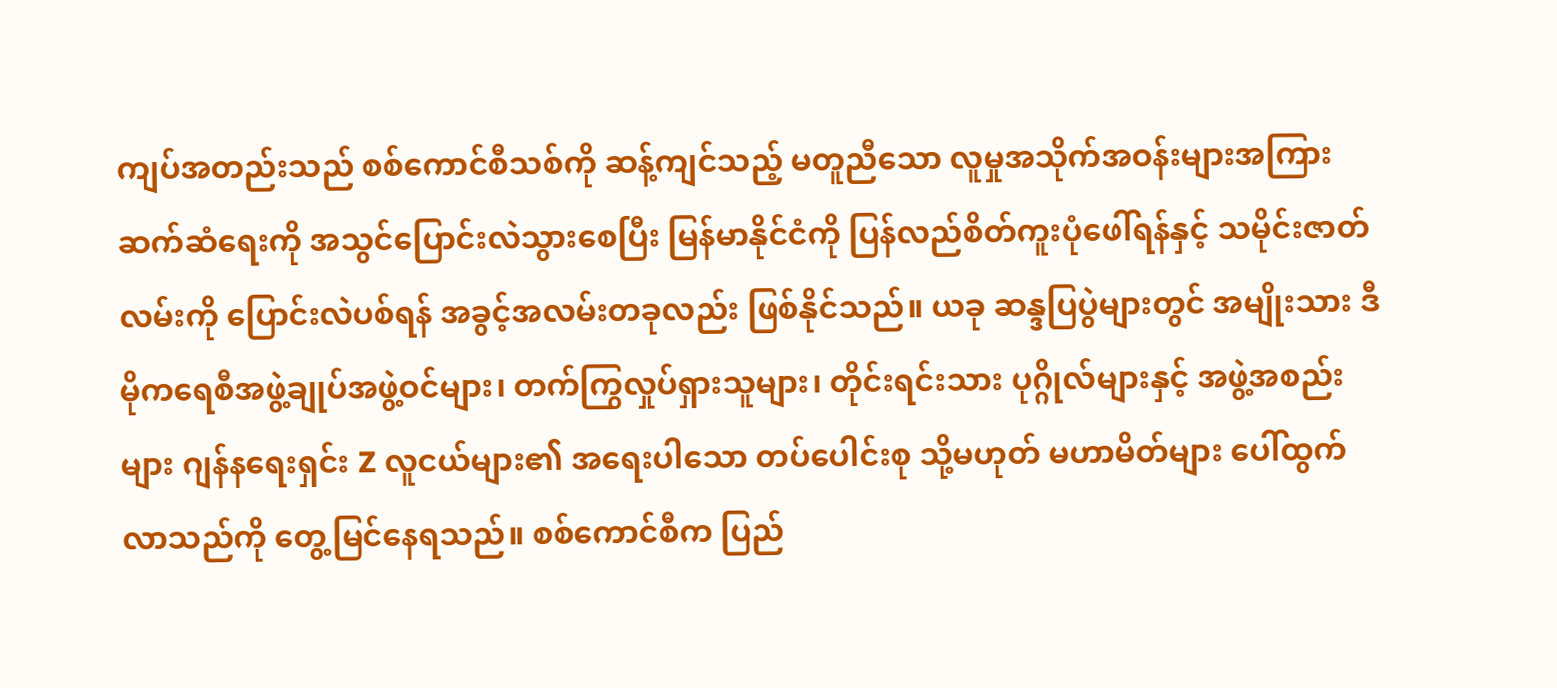ကျပ်အတည်းသည် စစ်ကောင်စီသစ်ကို ဆန့်ကျင်သည့် မတူညီသော လူမှုအသိုက်အဝန်းများအကြား ဆက်ဆံရေးကို အသွင်ပြောင်းလဲသွားစေပြီး မြန်မာနိုင်ငံကို ပြန်လည်စိတ်ကူးပုံဖေါ်ရန်နှင့် သမိုင်းဇာတ်လမ်းကို ပြောင်းလဲပစ်ရန် အခွင့်အလမ်းတခုလည်း ဖြစ်နိုင်သည်။ ယခု ဆန္ဒပြပွဲများတွင် အမျိုးသား ဒီမိုကရေစီအဖွဲ့ချုပ်အဖွဲ့ဝင်များ၊ တက်ကြွလှုပ်ရှားသူများ၊ တိုင်းရင်းသား ပုဂ္ဂိုလ်များနှင့် အဖွဲ့အစည်းများ ဂျန်နရေးရှင်း Z လူငယ်များ၏ အရေးပါသော တပ်ပေါင်းစု သို့မဟုတ် မဟာမိတ်များ ပေါ်ထွက်လာသည်ကို တွေ့မြင်နေရသည်။ စစ်ကောင်စီက ပြည်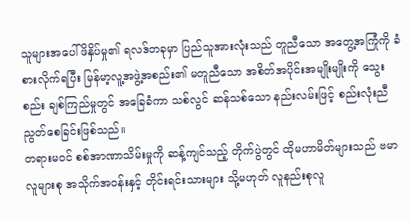သူများအပေါ် ဖိနှိပ်မှု၏ ရလဒ်တခုမှာ ပြည်သူအားလုံးသည် တူညီသော အတွေ့အကြုံကို ခံစားလိုက်ရပြီး မြန်မာ့လူ့အဖွဲ့အစည်း၏ မတူညီသော အစိတ်အပိုင်းအမျိုးမျိုးကို သွေးစည်း ချစ်ကြည်မှုတွင် အခြေခံကာ သစ်လွင် ဆန်သစ်သော နည်းလမ်းဖြင့် စည်းလုံးညီညွတ်စေခြင်းဖြစ်သည်။
တရားမဝင် စစ်အာဏာသိမ်းမှုကို ဆန့်ကျင်သည့် တိုက်ပွဲတွင် ထိုမဟာမိတ်များသည် ဗမာလူများစု အသိုက်အဝန်းနှင့် တိုင်းရင်းသားများ သို့မဟုတ် လူနည်းစုလူ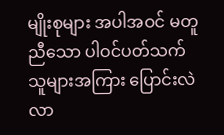မျိုးစုများ အပါအဝင် မတူညီသော ပါဝင်ပတ်သက်သူများအကြား ပြောင်းလဲလာ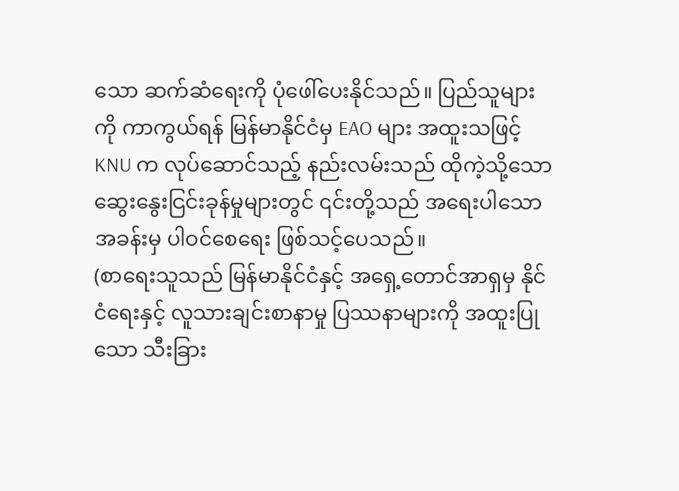သော ဆက်ဆံရေးကို ပုံဖေါ်ပေးနိုင်သည်။ ပြည်သူများကို ကာကွယ်ရန် မြန်မာနိုင်ငံမှ EAO များ အထူးသဖြင့် KNU က လုပ်ဆောင်သည့် နည်းလမ်းသည် ထိုကဲ့သို့သော ဆွေးနွေးငြင်းခုန်မှုများတွင် ၎င်းတို့သည် အရေးပါသောအခန်းမှ ပါဝင်စေရေး ဖြစ်သင့်ပေသည်။
(စာရေးသူသည် မြန်မာနိုင်ငံနှင့် အရှေ့တောင်အာရှမှ နိုင်ငံရေးနှင့် လူသားချင်းစာနာမှု ပြဿနာများကို အထူးပြုသော သီးခြား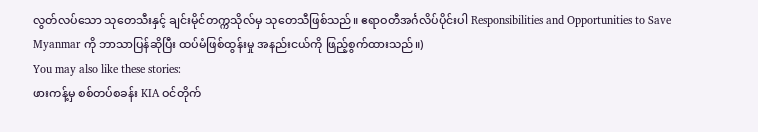လွတ်လပ်သော သုတေသီးနှင့် ချင်းမိုင်တက္ကသိုလ်မှ သုတေသီဖြစ်သည်။ ဧရာဝတီအင်္ဂလိပ်ပိုင်းပါ Responsibilities and Opportunities to Save Myanmar ကို ဘာသာပြန်ဆိုပြီး ထပ်မံဖြစ်ထွန်းမှု အနည်းငယ်ကို ဖြည့်စွက်ထားသည်။)
You may also like these stories:
ဖားကန့်မှ စစ်တပ်စခန်း KIA ဝင်တိုက်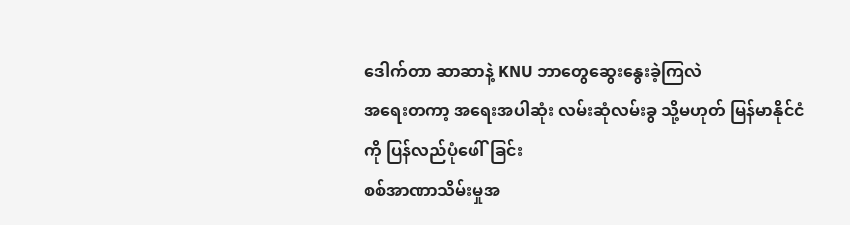ဒေါက်တာ ဆာဆာနဲ့ KNU ဘာတွေဆွေးနွေးခဲ့ကြလဲ
အရေးတကာ့ အရေးအပါဆုံး လမ်းဆုံလမ်းခွ သို့မဟုတ် မြန်မာနိုင်ငံကို ပြန်လည်ပုံဖေါ်ခြင်း
စစ်အာဏာသိမ်းမှုအ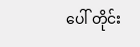ပေါ် တိုင်း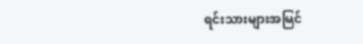ရင်းသားများအမြင်